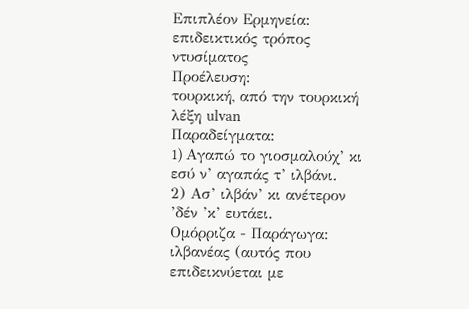Επιπλέον Ερμηνεία:
επιδεικτικός τρόπος ντυσίματος
Προέλευση:
τουρκική, από την τουρκική λέξη ulvan
Παραδείγματα:
1) Aγαπώ το γιοσμαλούχ’ κι εσύ ν’ αγαπάς τ’ ιλβάνι.
2) Ασ’ ιλβάν’ κι ανέτερον ’δέν ’κ’ ευτάει.
Ομόρριζα - Παράγωγα:
ιλβανέας (αυτός που επιδεικνύεται με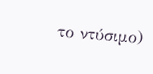το ντύσιμο)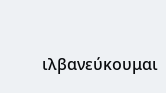ιλβανεύκουμαι